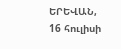ԵՐԵՎԱՆ, 16 հուլիսի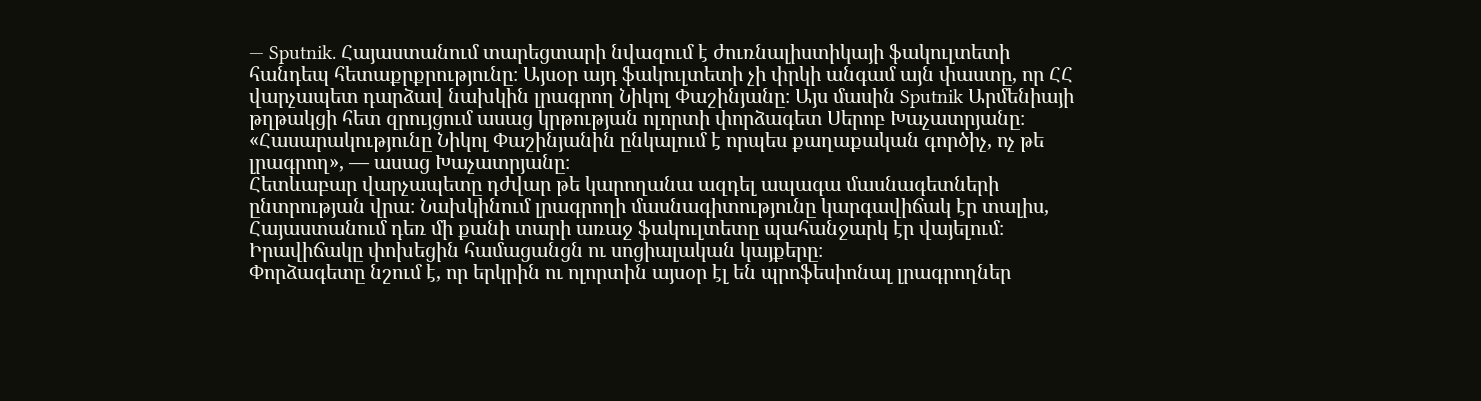— Sputnik. Հայաստանում տարեցտարի նվազում է ժուռնալիստիկայի ֆակուլտետի հանդեպ հետաքրքրությունը։ Այսօր այդ ֆակուլտետի չի փրկի անգամ այն փաստը, որ ՀՀ վարչապետ դարձավ նախկին լրագրող Նիկոլ Փաշինյանը։ Այս մասին Sputnik Արմենիայի թղթակցի հետ զրույցում ասաց կրթության ոլորտի փորձագետ Սերոբ Խաչատրյանը։
«Հասարակությունը Նիկոլ Փաշինյանին ընկալում է որպես քաղաքական գործիչ, ոչ թե լրագրող», — ասաց Խաչատրյանը։
Հետևաբար վարչապետը դժվար թե կարողանա ազդել ապագա մասնագետների ընտրության վրա։ Նախկինում լրագրողի մասնագիտությունը կարգավիճակ էր տալիս, Հայաստանում դեռ մի քանի տարի առաջ ֆակուլտետը պահանջարկ էր վայելում։ Իրավիճակը փոխեցին համացանցն ու սոցիալական կայքերը։
Փորձագետը նշում է, որ երկրին ու ոլորտին այսօր էլ են պրոֆեսիոնալ լրագրողներ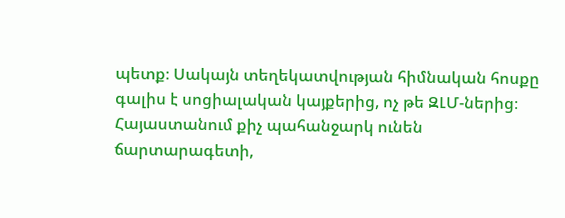պետք։ Սակայն տեղեկատվության հիմնական հոսքը գալիս է սոցիալական կայքերից, ոչ թե ԶԼՄ-ներից։
Հայաստանում քիչ պահանջարկ ունեն ճարտարագետի,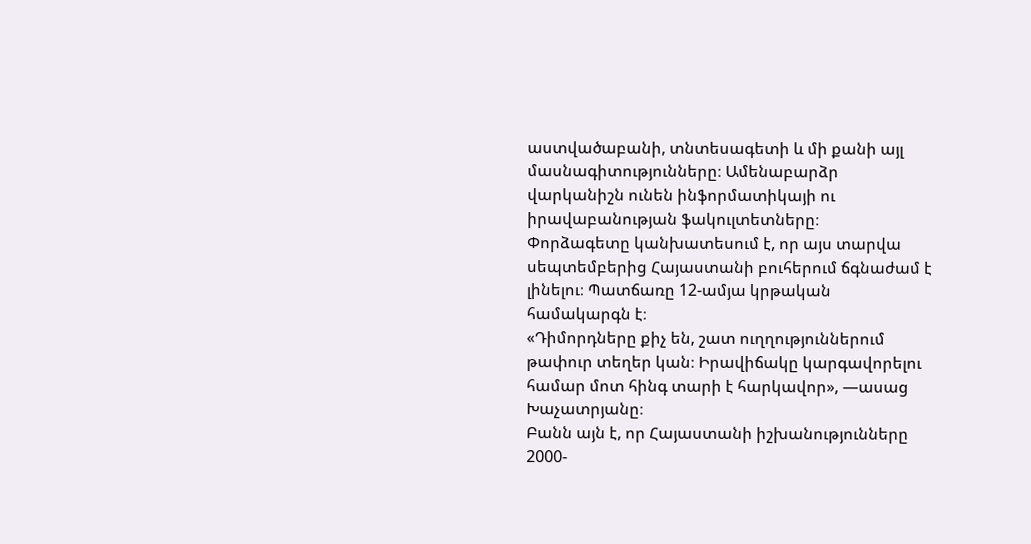աստվածաբանի, տնտեսագետի և մի քանի այլ մասնագիտությունները։ Ամենաբարձր վարկանիշն ունեն ինֆորմատիկայի ու իրավաբանության ֆակուլտետները։
Փորձագետը կանխատեսում է, որ այս տարվա սեպտեմբերից Հայաստանի բուհերում ճգնաժամ է լինելու։ Պատճառը 12-ամյա կրթական համակարգն է։
«Դիմորդները քիչ են, շատ ուղղություններում թափուր տեղեր կան։ Իրավիճակը կարգավորելու համար մոտ հինգ տարի է հարկավոր», —ասաց Խաչատրյանը։
Բանն այն է, որ Հայաստանի իշխանությունները 2000-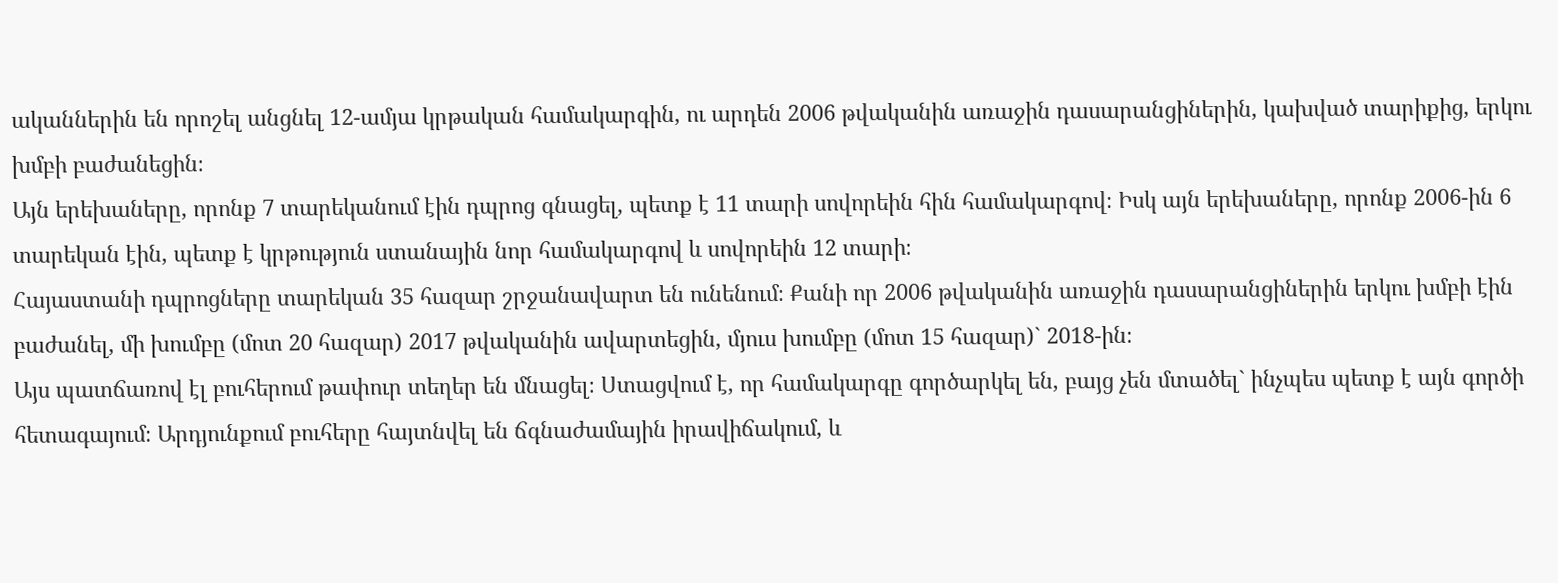ականներին են որոշել անցնել 12-ամյա կրթական համակարգին, ու արդեն 2006 թվականին առաջին դասարանցիներին, կախված տարիքից, երկու խմբի բաժանեցին։
Այն երեխաները, որոնք 7 տարեկանում էին դպրոց գնացել, պետք է 11 տարի սովորեին հին համակարգով։ Իսկ այն երեխաները, որոնք 2006-ին 6 տարեկան էին, պետք է կրթություն ստանային նոր համակարգով և սովորեին 12 տարի։
Հայաստանի դպրոցները տարեկան 35 հազար շրջանավարտ են ունենում։ Քանի որ 2006 թվականին առաջին դասարանցիներին երկու խմբի էին բաժանել, մի խումբը (մոտ 20 հազար) 2017 թվականին ավարտեցին, մյուս խումբը (մոտ 15 հազար)` 2018-ին։
Այս պատճառով էլ բուհերում թափուր տեղեր են մնացել։ Ստացվում է, որ համակարգը գործարկել են, բայց չեն մտածել` ինչպես պետք է այն գործի հետագայում։ Արդյունքում բուհերը հայտնվել են ճգնաժամային իրավիճակում, և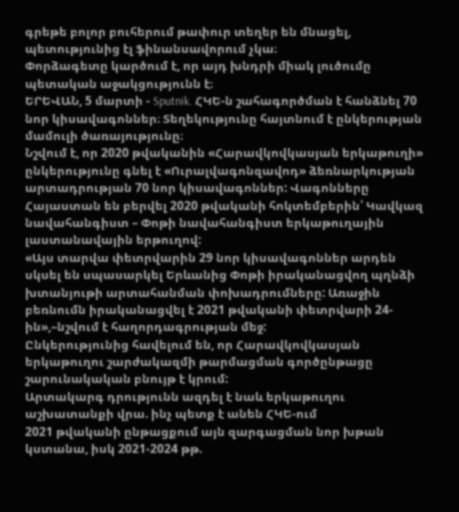գրեթե բոլոր բուհերում թափուր տեղեր են մնացել, պետությունից էլ ֆինանսավորում չկա։
Փորձագետը կարծում է, որ այդ խնդրի միակ լուծումը պետական աջակցությունն է։
ԵՐԵՎԱՆ, 5 մարտի - Sputnik. ՀԿԵ-ն շահագործման է հանձնել 70 նոր կիսավագոններ։ Տեղեկությունը հայտնում է ընկերության մամուլի ծառայությունը։
Նշվում է, որ 2020 թվականին «Հարավկովկասյան երկաթուղի» ընկերությունը գնել է «Ուրալվագոնզավոդ» ձեռնարկության արտադրության 70 նոր կիսավագոններ: Վագոնները Հայաստան են բերվել 2020 թվականի հոկտեմբերին՝ Կավկազ նավահանգիստ – Փոթի նավահանգիստ երկաթուղային լաստանավային երթուղով:
«Այս տարվա փետրվարին 29 նոր կիսավագոններ արդեն սկսել են սպասարկել Երևանից Փոթի իրականացվող պղնձի խտանյութի արտահանման փոխադրումները: Առաջին բեռնումն իրականացվել է 2021 թվականի փետրվարի 24-ին»,–նշվում է հաղորդագրության մեջ:
Ընկերությունից հավելում են, որ Հարավկովկասյան երկաթուղու շարժակազմի թարմացման գործընթացը շարունակական բնույթ է կրում:
Արտակարգ դրությունն ազդել է նաև երկաթուղու աշխատանքի վրա. ինչ պետք է անեն ՀԿԵ-ում
2021 թվականի ընթացքում այն զարգացման նոր խթան կստանա, իսկ 2021-2024 թթ.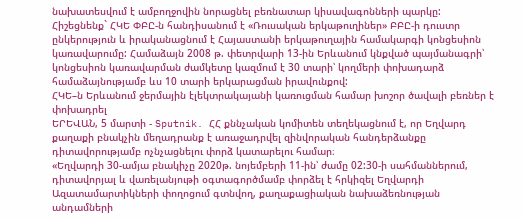նախատեսվում է ամբողջովին նորացնել բեռնատար կիսավագոնների պարկը:
Հիշեցնենք` ՀԿԵ ՓԲԸ-ն հանդիսանում է «Ռուսական երկաթուղիներ» ԲԲԸ-ի դուստր ընկերություն և իրականացնում է Հայաստանի երկաթուղային համակարգի կոնցեսիոն կառավարումը: Համաձայն 2008 թ. փետրվարի 13-ին Երևանում կնքված պայմանագրի՝ կոնցեսիոն կառավարման ժամկետը կազմում է 30 տարի՝ կողմերի փոխադարձ համաձայնությամբ ևս 10 տարի երկարացման իրավունքով:
ՀԿԵ–ն Երևանում ջերմային էլեկտրակայանի կառուցման համար խոշոր ծավալի բեռներ է փոխադրել
ԵՐԵՎԱՆ, 5 մարտի - Sputnik. ՀՀ քննչական կոմիտեն տեղեկացնում է, որ Եղվարդ քաղաքի բնակչին մեղադրանք է առաջադրվել զինվորական հանդերձանքը դիտավորությամբ ոչնչացնելու փորձ կատարելու համար։
«Եղվարդի 30-ամյա բնակիչը 2020թ. նոյեմբերի 11-ին՝ ժամը 02:30-ի սահմաններում, դիտավորյալ և վառելանյութի օգտագործմամբ փորձել է հրկիզել Եղվարդի Ազատամարտիկների փողոցում գտնվող, քաղաքացիական նախաձեռնության անդամների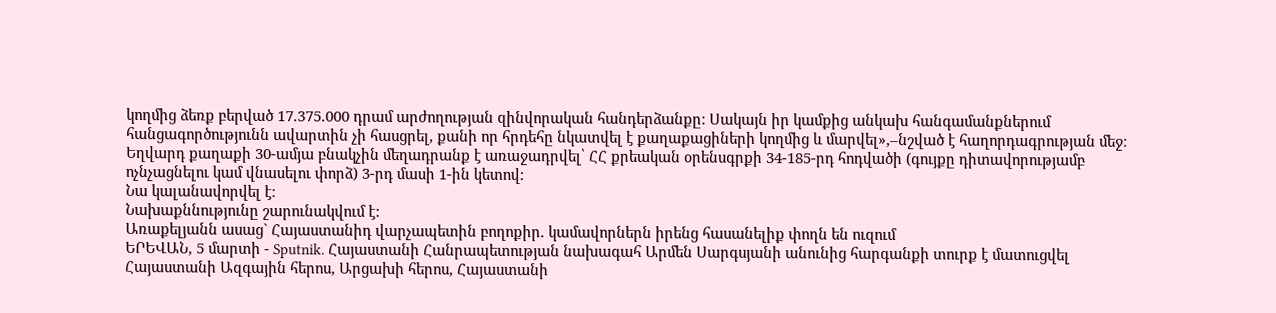կողմից ձեռք բերված 17.375.000 դրամ արժողության զինվորական հանդերձանքը: Սակայն իր կամքից անկախ հանգամանքներում հանցագործությունն ավարտին չի հասցրել, քանի որ հրդեհը նկատվել է քաղաքացիների կողմից և մարվել»,–նշված է հաղորդագրության մեջ։
Եղվարդ քաղաքի 30-ամյա բնակչին մեղադրանք է առաջադրվել՝ ՀՀ քրեական օրենսգրքի 34-185-րդ հոդվածի (գույքը դիտավորությամբ ոչնչացնելու կամ վնասելու փորձ) 3-րդ մասի 1-ին կետով:
Նա կալանավորվել է։
Նախաքննությունը շարունակվում է:
Առաքելյանն ասաց` Հայաստանիդ վարչապետին բողոքիր. կամավորներն իրենց հասանելիք փողն են ուզում
ԵՐԵՎԱՆ, 5 մարտի - Sputnik. Հայաստանի Հանրապետության նախագահ Արմեն Սարգսյանի անունից հարգանքի տուրք է մատուցվել Հայաստանի Ազգային հերոս, Արցախի հերոս, Հայաստանի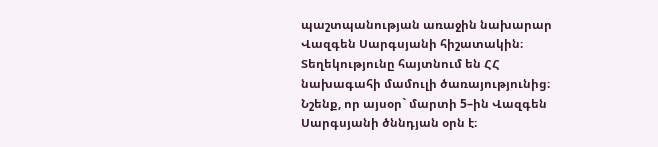պաշտպանության առաջին նախարար Վազգեն Սարգսյանի հիշատակին։ Տեղեկությունը հայտնում են ՀՀ նախագահի մամուլի ծառայությունից։
Նշենք, որ այսօր` մարտի 5–ին Վազգեն Սարգսյանի ծննդյան օրն է։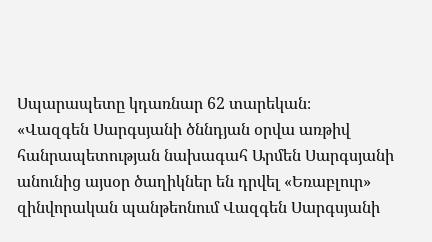Սպարապետը կդառնար 62 տարեկան։
«Վազգեն Սարգսյանի ծննդյան օրվա առթիվ հանրապետության նախագահ Արմեն Սարգսյանի անունից այսօր ծաղիկներ են դրվել «Եռաբլուր» զինվորական պանթեոնում Վազգեն Սարգսյանի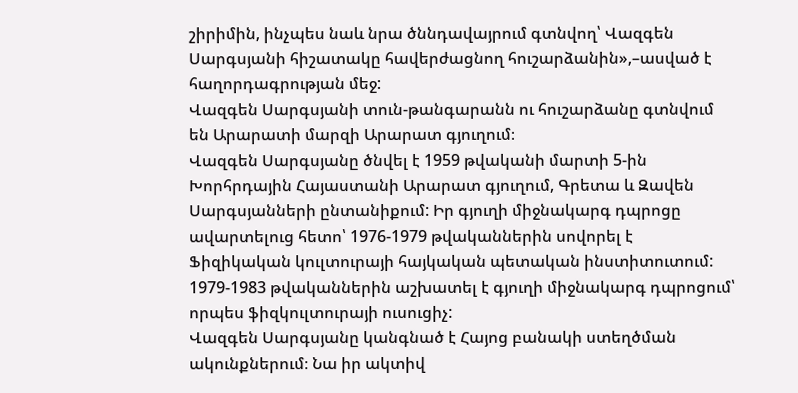շիրիմին, ինչպես նաև նրա ծննդավայրում գտնվող՝ Վազգեն Սարգսյանի հիշատակը հավերժացնող հուշարձանին»,–ասված է հաղորդագրության մեջ:
Վազգեն Սարգսյանի տուն-թանգարանն ու հուշարձանը գտնվում են Արարատի մարզի Արարատ գյուղում։
Վազգեն Սարգսյանը ծնվել է 1959 թվականի մարտի 5-ին Խորհրդային Հայաստանի Արարատ գյուղում, Գրետա և Զավեն Սարգսյանների ընտանիքում: Իր գյուղի միջնակարգ դպրոցը ավարտելուց հետո՝ 1976-1979 թվականներին սովորել է Ֆիզիկական կուլտուրայի հայկական պետական ինստիտուտում: 1979-1983 թվականներին աշխատել է գյուղի միջնակարգ դպրոցում՝ որպես ֆիզկուլտուրայի ուսուցիչ:
Վազգեն Սարգսյանը կանգնած է Հայոց բանակի ստեղծման ակունքներում։ Նա իր ակտիվ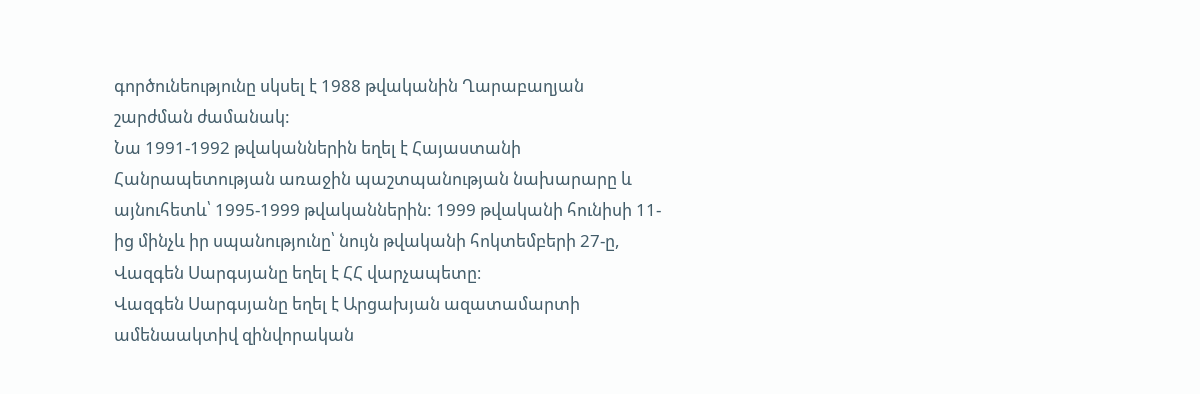գործունեությունը սկսել է 1988 թվականին Ղարաբաղյան շարժման ժամանակ:
Նա 1991-1992 թվականներին եղել է Հայաստանի Հանրապետության առաջին պաշտպանության նախարարը և այնուհետև՝ 1995-1999 թվականներին: 1999 թվականի հունիսի 11-ից մինչև իր սպանությունը՝ նույն թվականի հոկտեմբերի 27-ը, Վազգեն Սարգսյանը եղել է ՀՀ վարչապետը։
Վազգեն Սարգսյանը եղել է Արցախյան ազատամարտի ամենաակտիվ զինվորական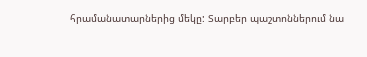հրամանատարներից մեկը: Տարբեր պաշտոններում նա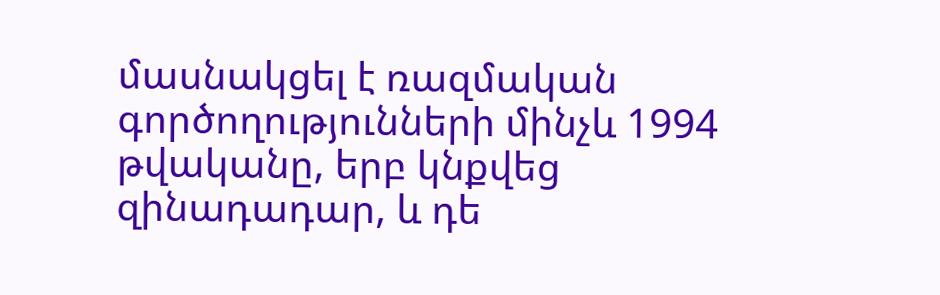մասնակցել է ռազմական գործողությունների մինչև 1994 թվականը, երբ կնքվեց զինադադար, և դե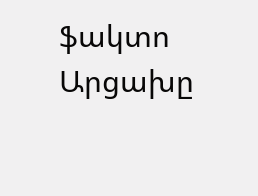ֆակտո Արցախը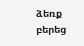ձեռք բերեց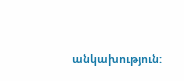անկախություն: